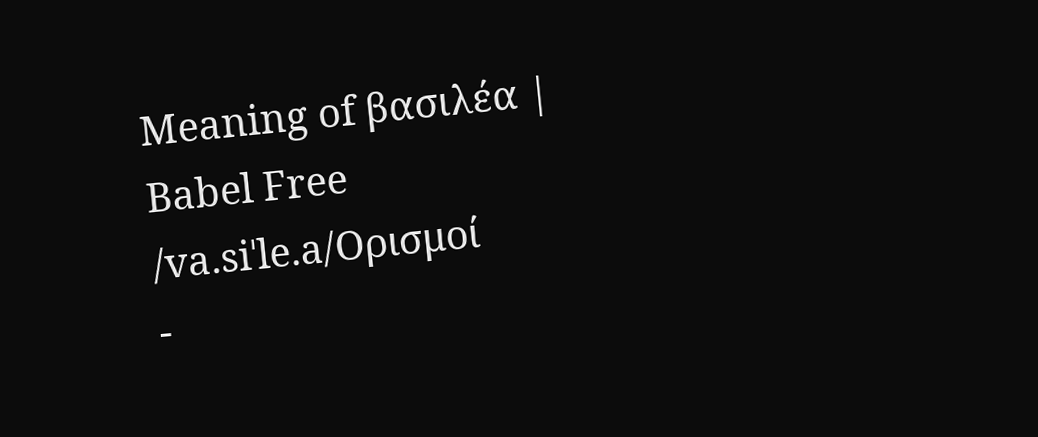Meaning of βασιλέα | Babel Free
/va.siˈle.a/Ορισμοί
-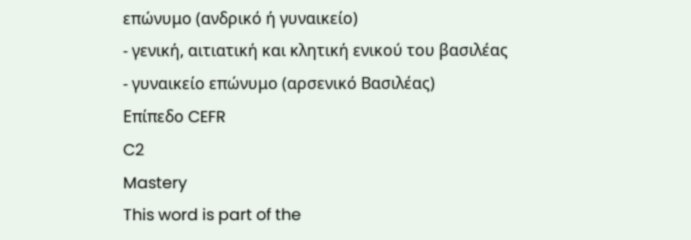επώνυμο (ανδρικό ή γυναικείο)
- γενική, αιτιατική και κλητική ενικού του βασιλέας
- γυναικείο επώνυμο (αρσενικό Βασιλέας)
Επίπεδο CEFR
C2
Mastery
This word is part of the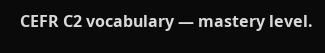CEFR C2 vocabulary — mastery level.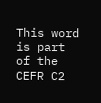This word is part of the CEFR C2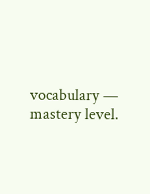vocabulary — mastery level.